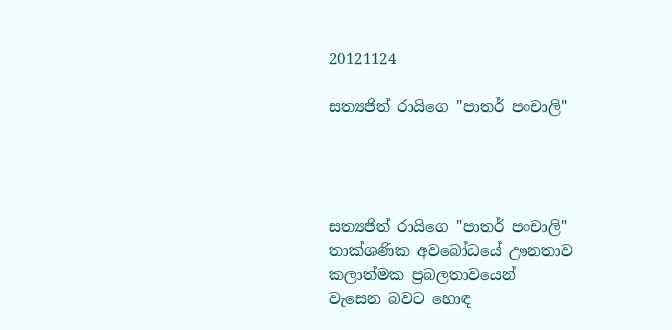20121124

සත්‍යජිත් රායිගෙ "පාතර් පංචාලි"




සත්‍යජිත් රායිගෙ "පාතර් පංචාලි"
තාක්ශණික අවබෝධයේ ඌනතාව
කලාත්මක ප්‍රබලතාවයෙන්
වැසෙන බවට හොඳ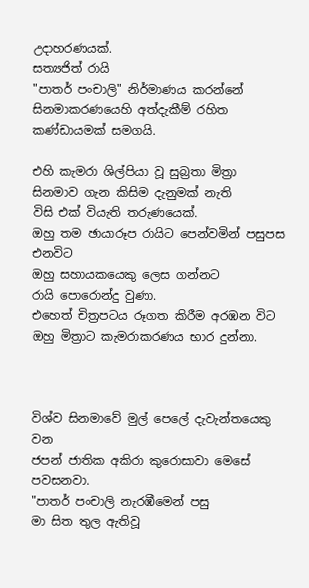උදාහරණයක්.
සත්‍යජිත් රායි
"පාතර් පංචාලි" නිර්මාණය කරන්නේ
සිනමාකරණයෙහි අත්දැකීම් රහිත
කණ්ඩායමක් සමගයි.

එහි කැමරා ශිල්පියා වූ සුබ්‍රතා මිත්‍රා
සිනමාව ගැන කිසිම දැනුමක් නැති
විසි එක් වියැති තරුණයෙක්.
ඔහු තම ඡායාරූප රායිට පෙන්වමින් පසුපස එනවිට
ඔහු සහායකයෙකු ලෙස ගන්නට
රායි පොරොන්දු වුණා.
එහෙත් චිත්‍රපටය රූගත කිරීම අරඹන විට
ඔහු මිත්‍රාට කැමරාකරණය භාර දුන්නා.



විශ්ව සිනමාවේ මුල් පෙලේ දැවැන්තයෙකු වන
ජපන් ජාතික අකිරා කුරොසාවා මෙසේ පවසනවා.
"පාතර් පංචාලි නැරඹීමෙන් පසු
මා සිත තුල ඇතිවූ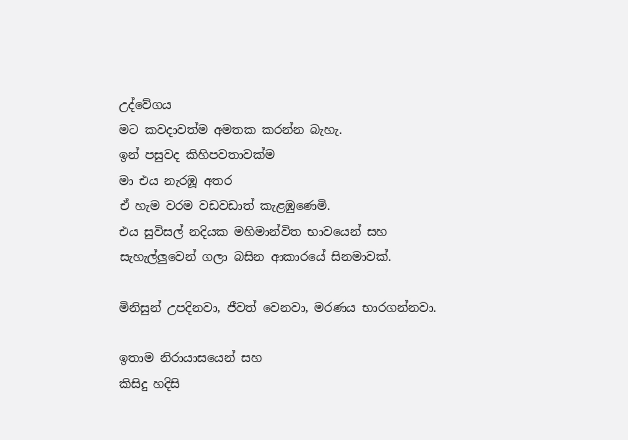උද්වේගය
මට කවදාවත්ම අමතක කරන්න බැහැ.
ඉන් පසුවද කිහිපවතාවක්ම
මා එය නැරඹූ අතර
ඒ හැම වරම වඩවඩාත් කැළඹුණෙමි.
එය සුවිසල් නදියක මහිමාන්විත භාවයෙන් සහ
සැහැල්ලුවෙන් ගලා බසින ආකාරයේ සිනමාවක්.

මිනිසුන් උපදිනවා, ජීවත් වෙනවා, මරණය භාරගන්නවා.

ඉතාම නිරායාසයෙන් සහ
කිසිදු හදිසි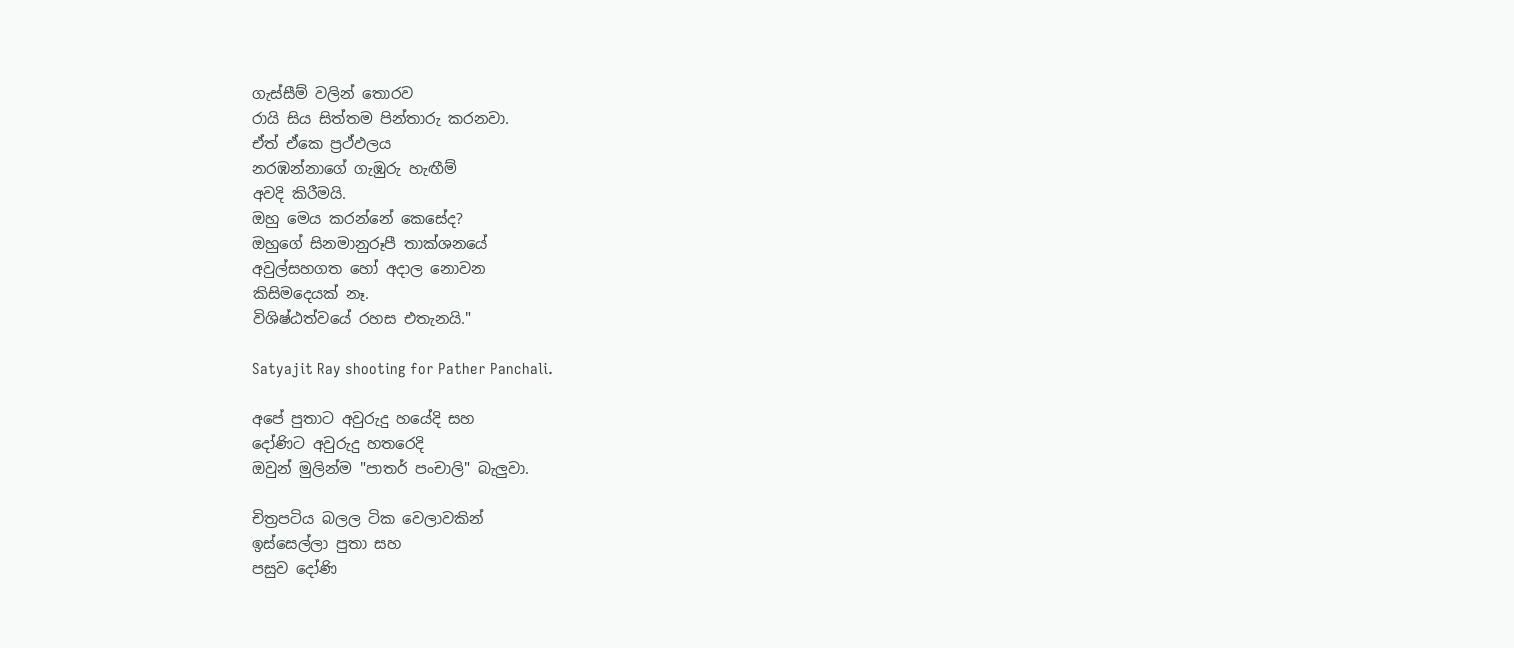ගැස්සීම් වලින් තොරව
රායි සිය සිත්තම පින්තාරු කරනවා.
ඒත් ඒකෙ ප්‍රථ්ඵලය
නරඹන්නාගේ ගැඹුරු හැඟීම්
අවදි කිරීමයි.
ඔහු මෙය කරන්නේ කෙසේද?
ඔහුගේ සිනමානුරූපී තාක්ශනයේ
අවුල්සහගත හෝ අදාල නොවන
කිසිමදෙයක් නෑ.
විශිෂ්ඨත්වයේ රහස එතැනයි."

Satyajit Ray shooting for Pather Panchali.

අපේ පුතාට අවුරුදු හයේදි සහ
දෝණිට අවුරුදු හතරෙදි
ඔවුන් මුලින්ම "පාතර් පංචාලි" බැලුවා.

චිත්‍රපටිය බලල ටික වෙලාවකින්
ඉස්සෙල්ලා පුතා සහ
පසුව දෝණි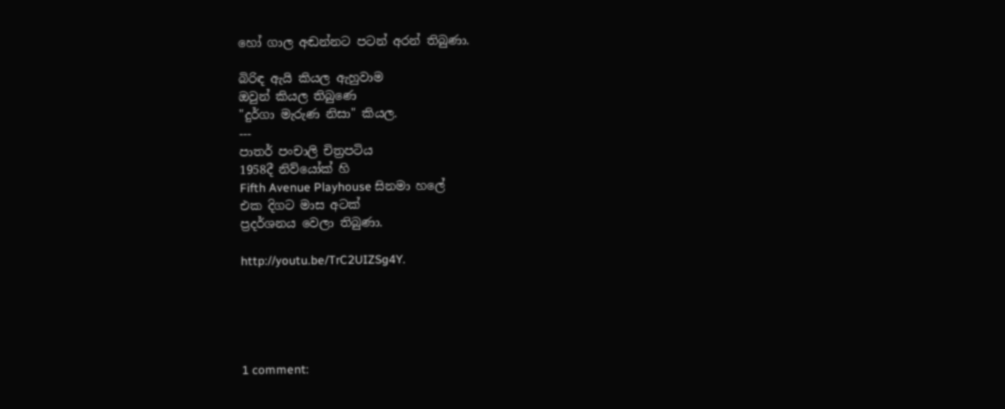හෝ ගාල අඬන්නට පටන් අරන් තිබුණා.

බිරිඳ ඇයි කියල ඇහුවාම
ඔවුන් කියල තිබුණෙ
"දුර්ගා මැරුණ නිසා" කියල.
---
පාතර් පංචාලි චිත්‍රපටිය
1958දී නිව්යෝක් හි
Fifth Avenue Playhouse සිනමා හලේ
එක දිගට මාස අටක්
ප්‍රදර්ශනය වෙලා තිබුණා.

http://youtu.be/TrC2UIZSg4Y.





1 comment: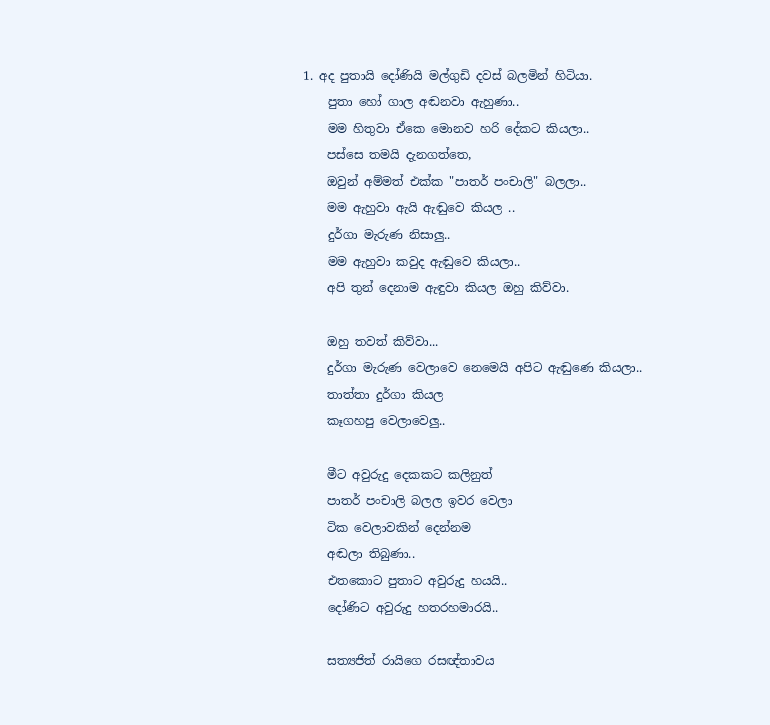1. අද පුතායි දෝණියි මල්ගුඩි දවස් බලමින් හිටියා.
    පුතා හෝ ගාල අඬනවා ඇහුණා..
    මම හිතුවා ඒකෙ මොනව හරි දේකට කියලා..
    පස්සෙ තමයි දැනගත්තෙ,
    ඔවුන් අම්මත් එක්ක "පාතර් පංචාලි" බලලා..
    මම ඇහුවා ඇයි ඇඬුවෙ කියල ..
    දුර්ගා මැරුණ නිසාලු..
    මම ඇහුවා කවුද ඇඬුවෙ කියලා..
    අපි තුන් දෙනාම ඇඳුවා කියල ඔහු කිව්වා.

    ඔහු තවත් කිව්වා...
    දුර්ගා මැරුණ වෙලාවෙ නෙමෙයි අපිට ඇඬුණෙ කියලා..
    තාත්තා දුර්ගා කියල
    කෑගහපු වෙලාවෙලු..

    මීට අවුරුදු දෙකකට කලිනුත්
    පාතර් පංචාලි බලල ඉවර වෙලා
    ටික වෙලාවකින් දෙන්නම
    අඬලා තිබුණා..
    එතකොට පුතාට අවුරුදු හයයි..
    දෝණිට අවුරුදු හතරහමාරයි..

    සත්‍යජිත් රායිගෙ රසඥ්තාවය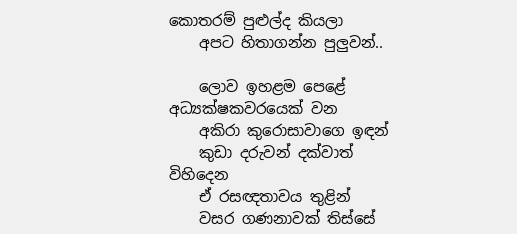කොතරම් පුළුල්ද කියලා
    අපට හිතාගන්න පුලුවන්..

    ලොව ඉහළම පෙළේ අධ්‍යක්ෂකවරයෙක් වන
    අකිරා කුරොසාවාගෙ ඉඳන්
    කුඩා දරුවන් දක්වාත් විහිදෙන
    ඒ රසඥතාවය තුළින්
    වසර ගණනාවක් තිස්සේ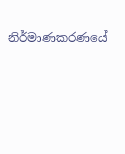නිර්මාණකරණයේ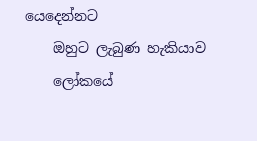යෙදෙන්නට
    ඔහුට ලැබුණ හැකියාව
    ලෝකයේ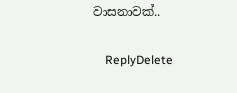වාසනාවක්..

    ReplyDelete